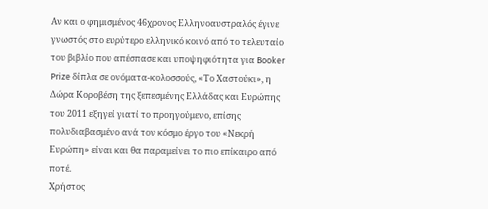Αν και ο φημισμένος 46χρονος Ελληνοαυστραλός έγινε γνωστός στο ευρύτερο ελληνικό κοινό από το τελευταίο του βιβλίο που απέσπασε και υποψηφιότητα για Booker Prize δίπλα σε ονόματα-κολοσσούς, «Το Χαστούκι», η Δώρα Κοροβέση της ξεπεσμένης Ελλάδας και Ευρώπης του 2011 εξηγεί γιατί το προηγούμενο, επίσης πολυδιαβασμένο ανά τον κόσμο έργο του «Νεκρή Ευρώπη» είναι και θα παραμείνει το πιο επίκαιρο από ποτέ.
Χρήστος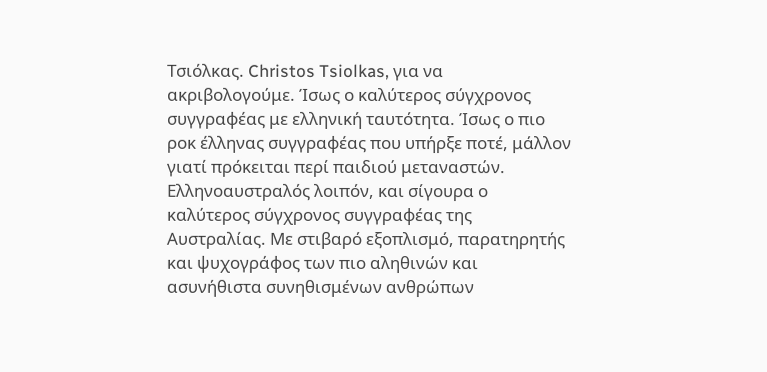Τσιόλκας. Christos Tsiolkas, για να ακριβολογούμε. Ίσως ο καλύτερος σύγχρονος συγγραφέας με ελληνική ταυτότητα. Ίσως ο πιο ροκ έλληνας συγγραφέας που υπήρξε ποτέ, μάλλον γιατί πρόκειται περί παιδιού μεταναστών. Ελληνοαυστραλός λοιπόν, και σίγουρα ο καλύτερος σύγχρονος συγγραφέας της Αυστραλίας. Με στιβαρό εξοπλισμό, παρατηρητής και ψυχογράφος των πιο αληθινών και ασυνήθιστα συνηθισμένων ανθρώπων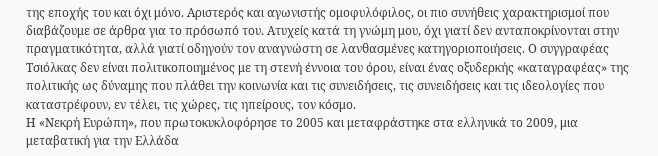της εποχής του και όχι μόνο. Αριστερός και αγωνιστής ομοφυλόφιλος, οι πιο συνήθεις χαρακτηρισμοί που διαβάζουμε σε άρθρα για το πρόσωπό του. Ατυχείς κατά τη γνώμη μου, όχι γιατί δεν ανταποκρίνονται στην πραγματικότητα, αλλά γιατί οδηγούν τον αναγνώστη σε λανθασμένες κατηγοριοποιήσεις. Ο συγγραφέας Τσιόλκας δεν είναι πολιτικοποιημένος με τη στενή έννοια του όρου, είναι ένας οξυδερκής «καταγραφέας» της πολιτικής ως δύναμης που πλάθει την κοινωνία και τις συνειδήσεις, τις συνειδήσεις και τις ιδεολογίες που καταστρέφουν, εν τέλει, τις χώρες, τις ηπείρους, τον κόσμο.
Η «Νεκρή Ευρώπη», που πρωτοκυκλοφόρησε το 2005 και μεταφράστηκε στα ελληνικά το 2009, μια μεταβατική για την Ελλάδα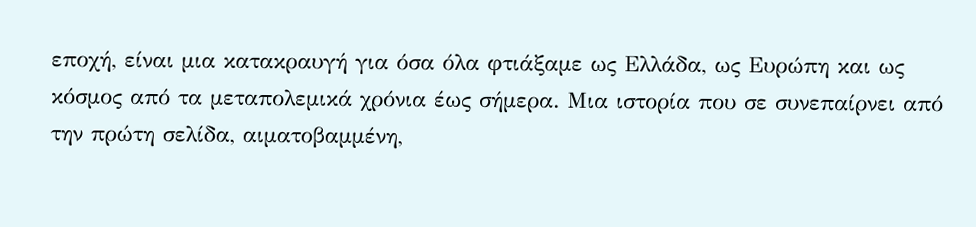εποχή, είναι μια κατακραυγή για όσα όλα φτιάξαμε ως Ελλάδα, ως Ευρώπη και ως κόσμος από τα μεταπολεμικά χρόνια έως σήμερα. Μια ιστορία που σε συνεπαίρνει από την πρώτη σελίδα, αιματοβαμμένη,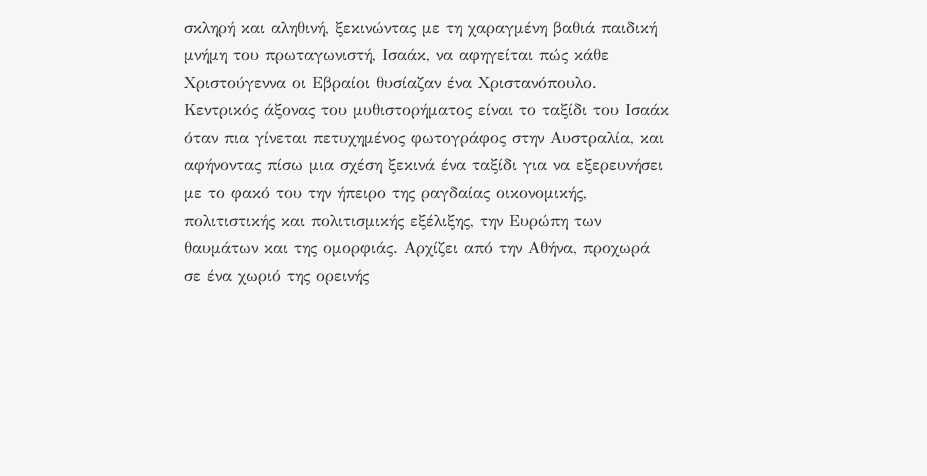σκληρή και αληθινή, ξεκινώντας με τη χαραγμένη βαθιά παιδική μνήμη του πρωταγωνιστή, Ισαάκ, να αφηγείται πώς κάθε Χριστούγεννα οι Εβραίοι θυσίαζαν ένα Χριστανόπουλο. Κεντρικός άξονας του μυθιστορήματος είναι το ταξίδι του Ισαάκ όταν πια γίνεται πετυχημένος φωτογράφος στην Αυστραλία, και αφήνοντας πίσω μια σχέση ξεκινά ένα ταξίδι για να εξερευνήσει με το φακό του την ήπειρο της ραγδαίας οικονομικής, πολιτιστικής και πολιτισμικής εξέλιξης, την Ευρώπη των θαυμάτων και της ομορφιάς. Αρχίζει από την Αθήνα, προχωρά σε ένα χωριό της ορεινής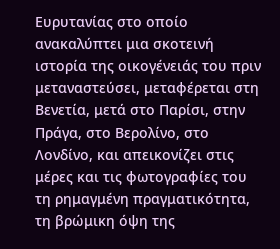Ευρυτανίας στο οποίο ανακαλύπτει μια σκοτεινή ιστορία της οικογένειάς του πριν μεταναστεύσει, μεταφέρεται στη Βενετία, μετά στο Παρίσι, στην Πράγα, στο Βερολίνο, στο Λονδίνο, και απεικονίζει στις μέρες και τις φωτογραφίες του τη ρημαγμένη πραγματικότητα, τη βρώμικη όψη της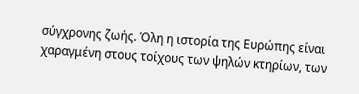σύγχρονης ζωής. Όλη η ιστορία της Ευρώπης είναι χαραγμένη στους τοίχους των ψηλών κτηρίων, των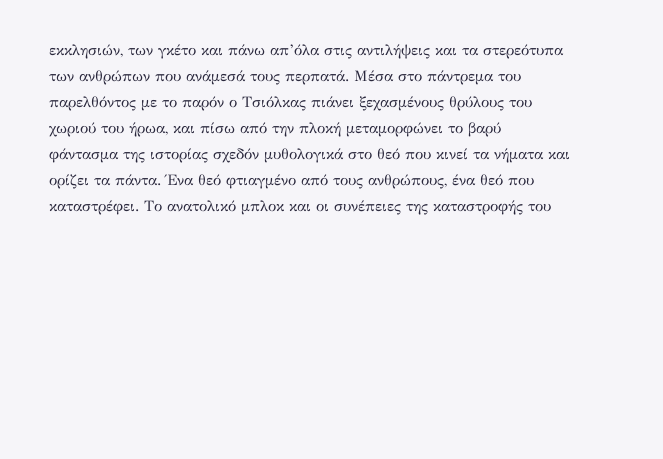εκκλησιών, των γκέτο και πάνω απ’όλα στις αντιλήψεις και τα στερεότυπα των ανθρώπων που ανάμεσά τους περπατά. Μέσα στο πάντρεμα του παρελθόντος με το παρόν ο Τσιόλκας πιάνει ξεχασμένους θρύλους του χωριού του ήρωα, και πίσω από την πλοκή μεταμορφώνει το βαρύ φάντασμα της ιστορίας σχεδόν μυθολογικά στο θεό που κινεί τα νήματα και ορίζει τα πάντα. Ένα θεό φτιαγμένο από τους ανθρώπους, ένα θεό που καταστρέφει. Το ανατολικό μπλοκ και οι συνέπειες της καταστροφής του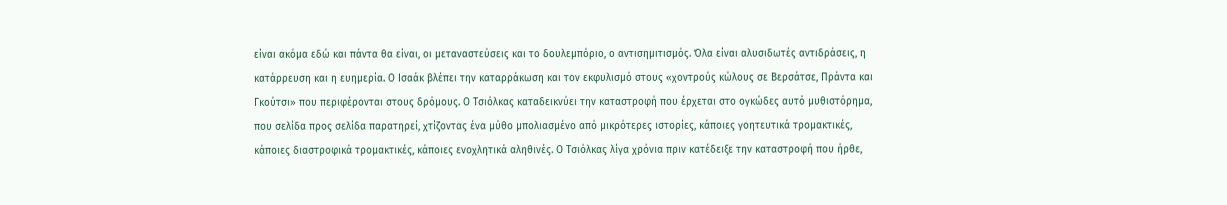είναι ακόμα εδώ και πάντα θα είναι, οι μεταναστεύσεις και το δουλεμπόριο, ο αντισημιτισμός. Όλα είναι αλυσιδωτές αντιδράσεις, η κατάρρευση και η ευημερία. Ο Ισαάκ βλέπει την καταρράκωση και τον εκφυλισμό στους «χοντρούς κώλους σε Βερσάτσε, Πράντα και Γκούτσι» που περιφέρονται στους δρόμους. Ο Τσιόλκας καταδεικνύει την καταστροφή που έρχεται στο ογκώδες αυτό μυθιστόρημα, που σελίδα προς σελίδα παρατηρεί, χτίζοντας ένα μύθο μπολιασμένο από μικρότερες ιστορίες, κάποιες γοητευτικά τρομακτικές, κάποιες διαστροφικά τρομακτικές, κάποιες ενοχλητικά αληθινές. Ο Τσιόλκας λίγα χρόνια πριν κατέδειξε την καταστροφή που ήρθε,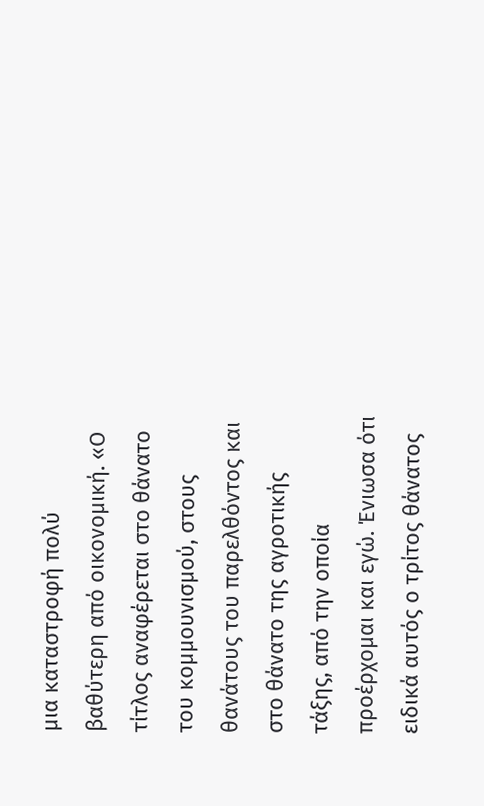μια καταστροφή πολύ βαθύτερη από οικονομική. «Ο τίτλος αναφέρεται στο θάνατο του κομμουνισμού, στους θανάτους του παρελθόντος και στο θάνατο της αγροτικής τάξης, από την οποία προέρχομαι και εγώ. Ένιωσα ότι ειδικά αυτός ο τρίτος θάνατος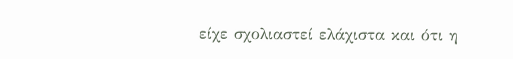είχε σχολιαστεί ελάχιστα και ότι η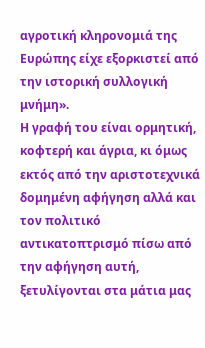αγροτική κληρονομιά της Ευρώπης είχε εξορκιστεί από την ιστορική συλλογική μνήμη».
Η γραφή του είναι ορμητική, κοφτερή και άγρια, κι όμως εκτός από την αριστοτεχνικά δομημένη αφήγηση αλλά και τον πολιτικό αντικατοπτρισμό πίσω από την αφήγηση αυτή, ξετυλίγονται στα μάτια μας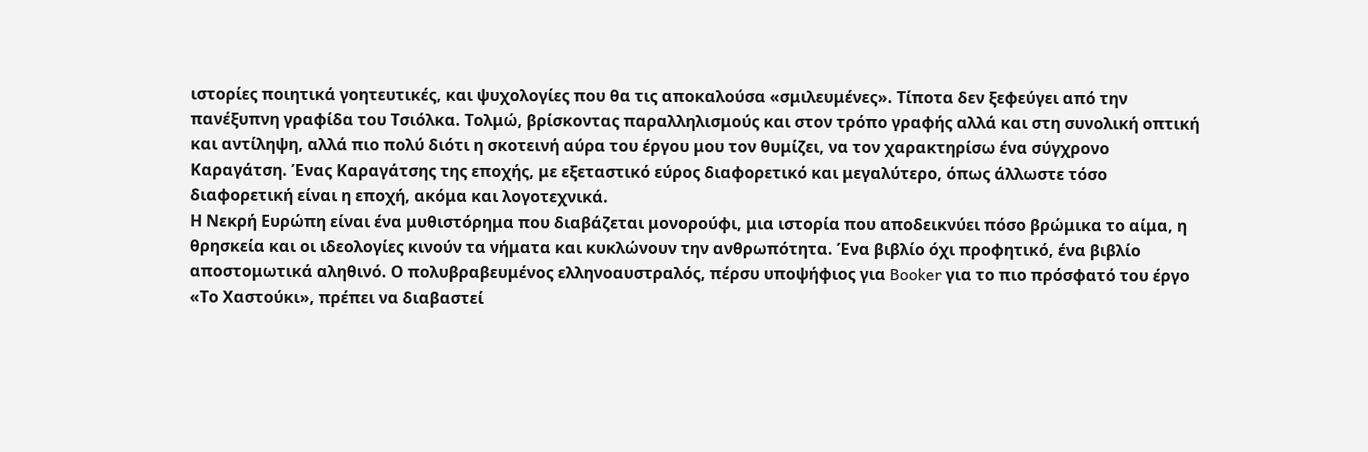ιστορίες ποιητικά γοητευτικές, και ψυχολογίες που θα τις αποκαλούσα «σμιλευμένες». Τίποτα δεν ξεφεύγει από την πανέξυπνη γραφίδα του Τσιόλκα. Τολμώ, βρίσκοντας παραλληλισμούς και στον τρόπο γραφής αλλά και στη συνολική οπτική και αντίληψη, αλλά πιο πολύ διότι η σκοτεινή αύρα του έργου μου τον θυμίζει, να τον χαρακτηρίσω ένα σύγχρονο Καραγάτση. Ένας Καραγάτσης της εποχής, με εξεταστικό εύρος διαφορετικό και μεγαλύτερο, όπως άλλωστε τόσο διαφορετική είναι η εποχή, ακόμα και λογοτεχνικά.
Η Νεκρή Ευρώπη είναι ένα μυθιστόρημα που διαβάζεται μονορούφι, μια ιστορία που αποδεικνύει πόσο βρώμικα το αίμα, η θρησκεία και οι ιδεολογίες κινούν τα νήματα και κυκλώνουν την ανθρωπότητα. Ένα βιβλίο όχι προφητικό, ένα βιβλίο αποστομωτικά αληθινό. Ο πολυβραβευμένος ελληνοαυστραλός, πέρσυ υποψήφιος για Booker για το πιο πρόσφατό του έργο «Το Χαστούκι», πρέπει να διαβαστεί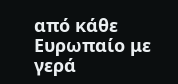από κάθε Ευρωπαίο με γερά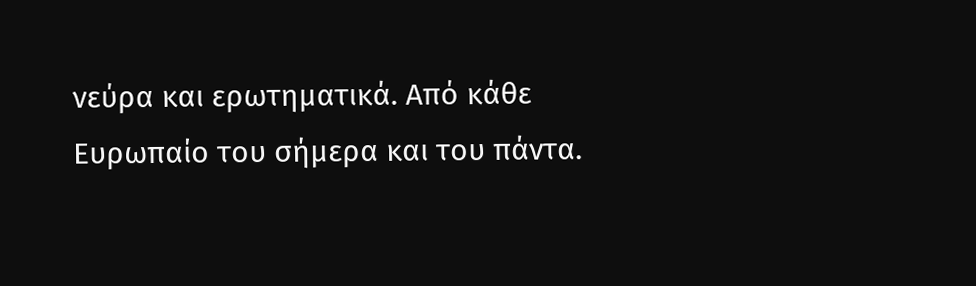νεύρα και ερωτηματικά. Από κάθε Ευρωπαίο του σήμερα και του πάντα.